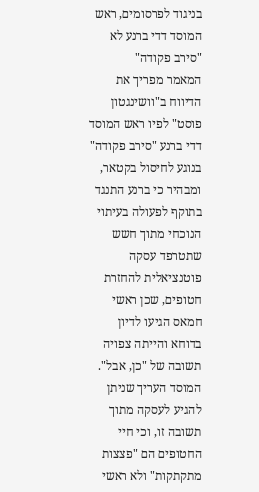בניגוד לפרסומים, ראש המוסד דדי ברנע לא "סירב פקודה"
המאמר מפריך את הדיווח ב"וושינגטון פוסט" לפיו ראש המוסד דדי ברנע "סירב פקודה" בנוגע לחיסול בקטאר, ומבהיר כי ברנע התנגד בתוקף לפעולה בעיתוי הנוכחי מתוך חשש שתטרפד עסקה פוטנציאלית להחזרת חטופים, שכן ראשי חמאס הגיעו לדיון בדוחא והייתה צפויה תשובה של "כן, אבל". המוסד העריך שניתן להגיע לעסקה מתוך תשובה זו, וכי חיי החטופים הם "פצצות מתקתקות" ולא ראשי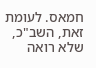חמאס. לעומת זאת, השב"כ, שלא רואה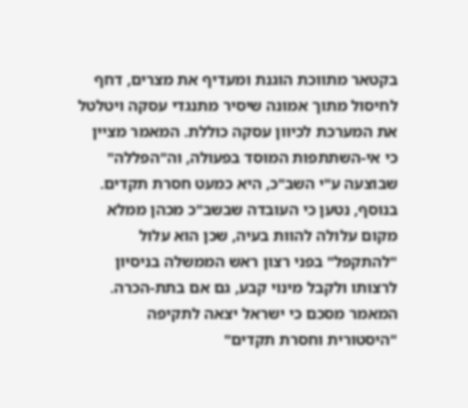בקטאר מתווכת הוגנת ומעדיף את מצרים, דחף לחיסול מתוך אמונה שיסיר מתנגדי עסקה ויטלטל את המערכת לכיוון עסקה כוללת. המאמר מציין כי אי-השתתפות המוסד בפעולה, וה"הפללה" שבוצעה ע"י השב"כ, היא כמעט חסרת תקדים. בנוסף, נטען כי העובדה שבשב"כ מכהן ממלא מקום עלולה להוות בעיה, שכן הוא עלול "להתקפל" בפני רצון ראש הממשלה בניסיון לרצותו ולקבל מינוי קבע, גם אם בתת-הכרה. המאמר מסכם כי ישראל יצאה לתקיפה "היסטורית וחסרת תקדים"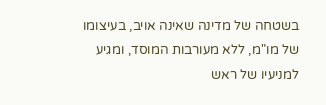בשטחה של מדינה שאינה אויב, בעיצומו של מו"מ, ללא מעורבות המוסד, ומגיע למניעיו של ראש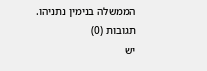הממשלה בנימין נתניהו.
תגובות (0)
יש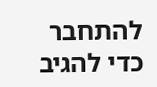להתחבר כדי להגיב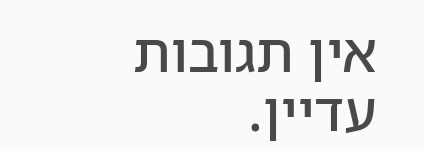אין תגובות עדיין.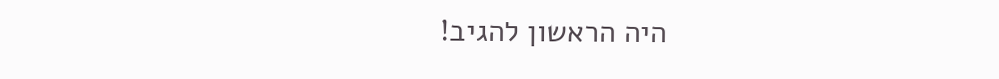היה הראשון להגיב!